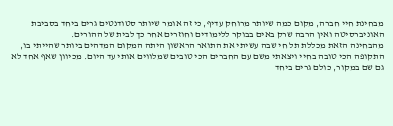מבחינת חיי חברה, מקום כמה שיותר מרוחק עדיף, כי זה אומר שיותר סטודנטים גרים ביחד בסביבת האוניברסיטה ואין הרבה שרק באים בבוקר ללימודים וחוזרים אחר כך לבית של ההורים.
מהבחינה הזאת מכללת תל חי שבה עשיתי את התואר הראשון היתה המקום המדהים ביותר שהייתי בו, התקופה הכי טובה בחיי ויצאתי משם עם החברים הכי טובים שמלווים אותי עד היום. מכיוון שאף אחד לא גם שם במקור, כולם גרים ביחד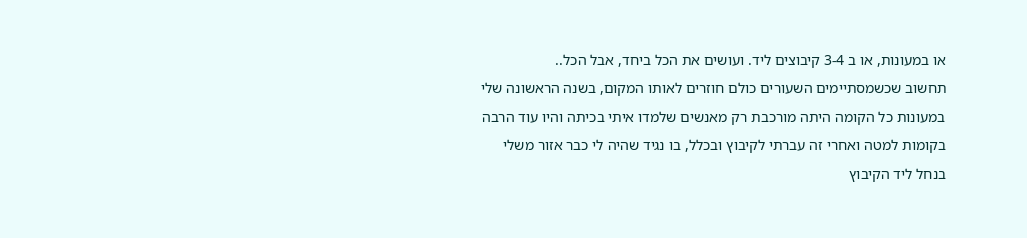או במעונות, או ב 3-4 קיבוצים ליד. ועושים את הכל ביחד, אבל הכל..
תחשוב שכשמסתיימים השעורים כולם חוזרים לאותו המקום, בשנה הראשונה שלי במעונות כל הקומה היתה מורכבת רק מאנשים שלמדו איתי בכיתה והיו עוד הרבה בקומות למטה ואחרי זה עברתי לקיבוץ ובכלל, בו נגיד שהיה לי כבר אזור משלי בנחל ליד הקיבוץ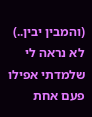(והמבין יבין..)
לא נראה לי שלמדתי אפילו פעם אחת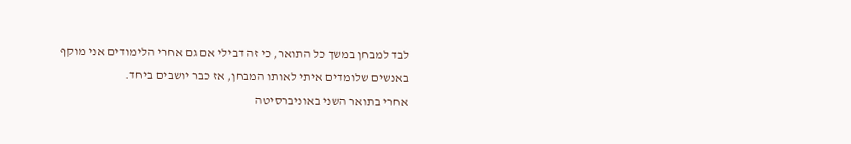לבד למבחן במשך כל התואר, כי זה דבילי אם גם אחרי הלימודים אני מוקף באנשים שלומדים איתי לאותו המבחן, אז כבר יושבים ביחד.
אחרי בתואר השני באוניברסיטה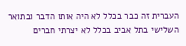העברית זה כבר בכלל לא היה אותו הדבר ובתואר השלישי בתל אביב בכלל לא יצרתי חברים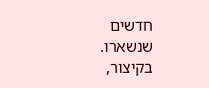חדשים שנשארו.
בקיצור,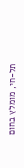תל-חי, מומלץ בחום